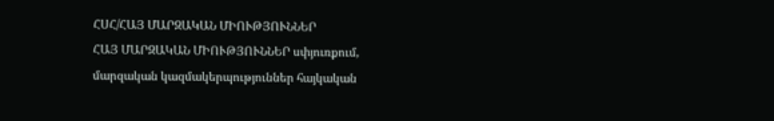ՀՍՀ/ՀԱՅ ՄԱՐԶԱԿԱՆ ՄԻՈՒԹՅՈՒՆՆԵՐ
ՀԱՅ ՄԱՐԶԱԿԱՆ ՄԻՈՒԹՅՈՒՆՆԵՐ սփյուռքում, մարզական կազմակերպություններ հայկական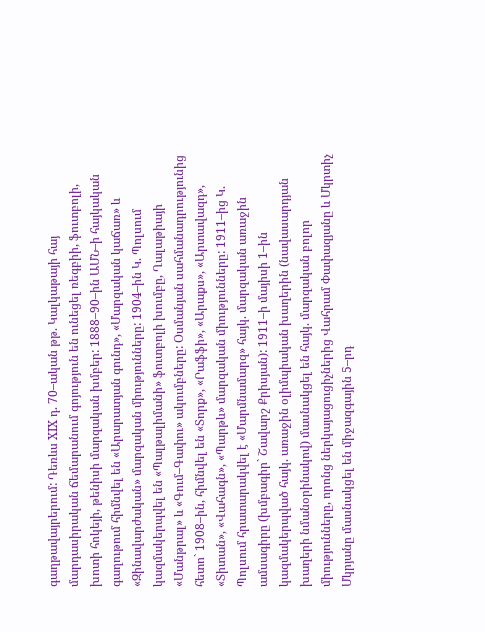գաղթավայրերում: Դեռևս XIX դ. 70–ական թթ. Կալկաթայի հայ մարդասիրական ճեմարանում գոյություն են ունեցել ռեգբիի, ֆուտբոլի, խոտի հոկեյի, թենիսի մարզական խմբեր: 1888–90–ին ԱՄՆ–ի հայկական գաղութում հիմնվել են «Արարատյան գունդ», «Մարզական կաճառ» և «Զինավարժական» մարզական միությունները: 1904–ին Կ. Պոլսում կազմակերպվել են «Պալթալիմանի» ֆուտբոլի խումբը, Ղալաթիայի «Մանթրալ» և «Գում–Գափու» ակումբները: Օսմանյան սահմանադրությունից հետո` 1908–ին, հիմնվել են «Տորք», «Րաֆֆի», «Արաքս», «Արտավազդ», «Տիտան», «Վահագն», «Պարթև» մարզական միությունները: 1911–ից Կ. Պոլսում հրատարակվել է «Մարմնամարզ» հայկ. մարզական առաջին ամսագիրը (խմբագիր` Շավարշ Քրիսյան): 1911–ի մայիսի 1–ին կազմակերպված հայկ. առաջին օլիմպիական խաղերին (նավասարդյան խաղերի նմանօրինակով) մասնակցել են հայկ. մարզական բոլոր միությունները, որոնց ներկայացուցիչներից Վահրամ Փափազյանը և Մկրտիչ Մկրյանը մասնակցել են միջազգային 5–րդ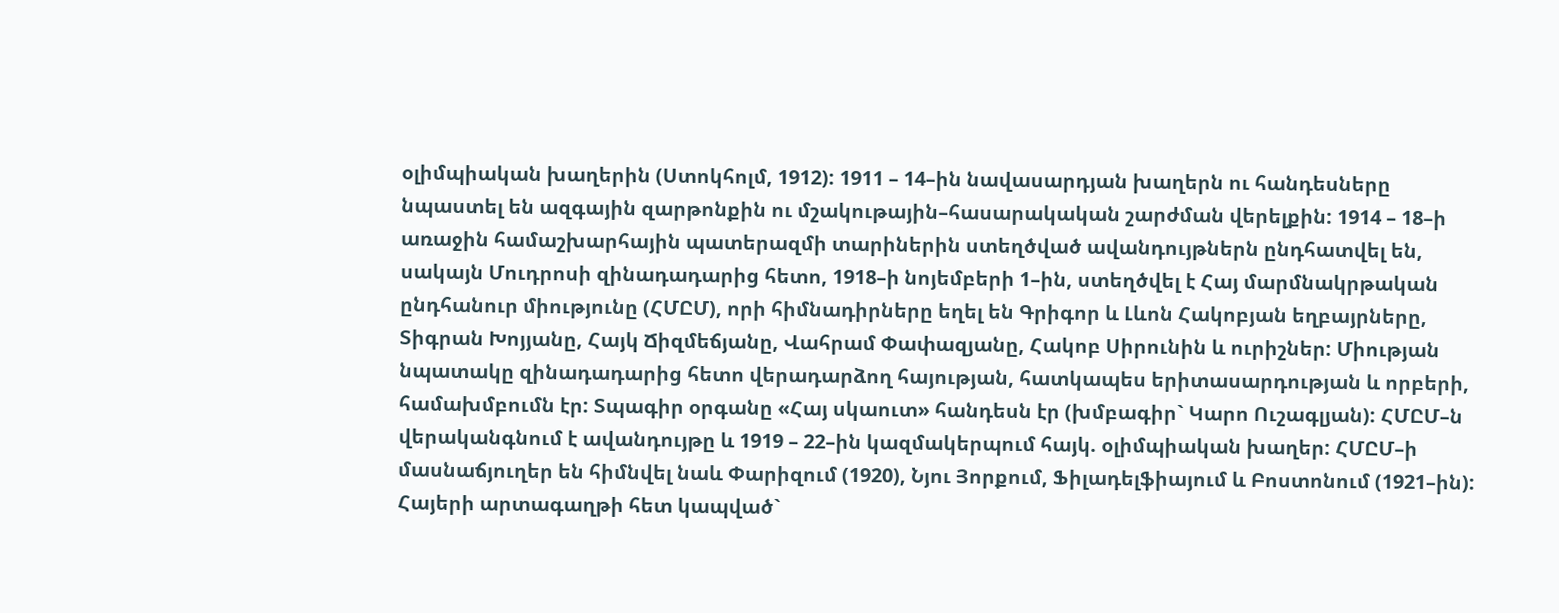օլիմպիական խաղերին (Ստոկհոլմ, 1912): 1911 – 14–ին նավասարդյան խաղերն ու հանդեսները նպաստել են ազգային զարթոնքին ու մշակութային–հասարակական շարժման վերելքին: 1914 – 18–ի առաջին համաշխարհային պատերազմի տարիներին ստեղծված ավանդույթներն ընդհատվել են, սակայն Մուդրոսի զինադադարից հետո, 1918–ի նոյեմբերի 1–ին, ստեղծվել է Հայ մարմնակրթական ընդհանուր միությունը (ՀՄԸՄ), որի հիմնադիրները եղել են Գրիգոր և Լևոն Հակոբյան եղբայրները, Տիգրան Խոյյանը, Հայկ Ճիզմեճյանը, Վահրամ Փափազյանը, Հակոբ Սիրունին և ուրիշներ: Միության նպատակը զինադադարից հետո վերադարձող հայության, հատկապես երիտասարդության և որբերի, համախմբումն էր: Տպագիր օրգանը «Հայ սկաուտ» հանդեսն էր (խմբագիր` Կարո Ուշագլյան): ՀՄԸՄ–ն վերականգնում է ավանդույթը և 1919 – 22–ին կազմակերպում հայկ. օլիմպիական խաղեր: ՀՄԸՄ–ի մասնաճյուղեր են հիմնվել նաև Փարիզում (1920), Նյու Յորքում, Ֆիլադելֆիայում և Բոստոնում (1921–ին): Հայերի արտագաղթի հետ կապված`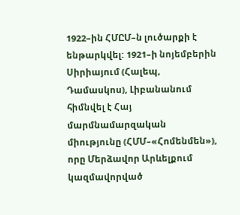1922–ին ՀՄԸՄ–ն լուծարքի է ենթարկվել: 1921–ի նոյեմբերին Սիրիայում (Հալեպ, Դամասկոս), Լիբանանում հիմնվել է Հայ մարմնամարզական միությունը (ՀՄՄ–«Հոմենմեն»), որը Մերձավոր Արևելքում կազմավորված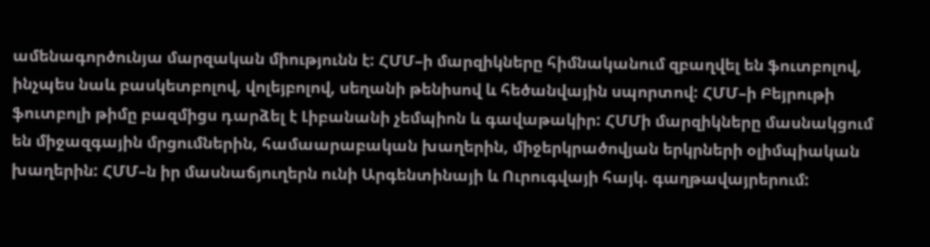ամենագործունյա մարզական միությունն է: ՀՄՄ–ի մարզիկները հիմնականում զբաղվել են ֆուտբոլով, ինչպես նաև բասկետբոլով, վոլեյբոլով, սեղանի թենիսով և հեծանվային սպորտով: ՀՄՄ–ի Բեյրութի ֆուտբոլի թիմը բազմիցս դարձել է Լիբանանի չեմպիոն և գավաթակիր: ՀՄՄի մարզիկները մասնակցում են միջազգային մրցումներին, համաարաբական խաղերին, միջերկրածովյան երկրների օլիմպիական խաղերին: ՀՄՄ–ն իր մասնաճյուղերն ունի Արգենտինայի և Ուրուգվայի հայկ. գաղթավայրերում: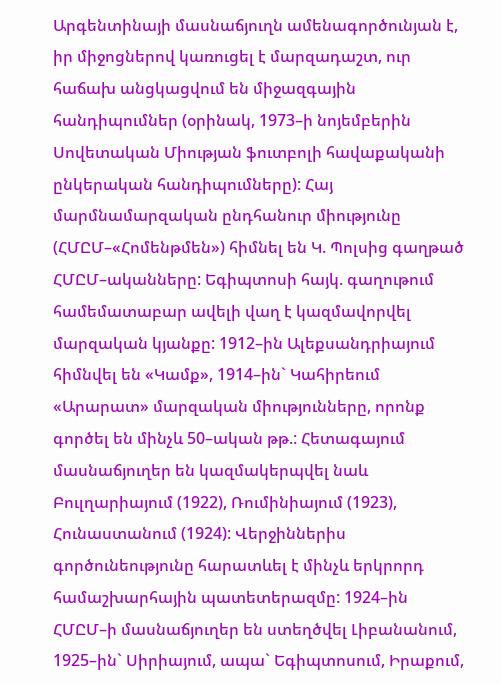Արգենտինայի մասնաճյուղն ամենագործունյան է, իր միջոցներով կառուցել է մարզադաշտ, ուր հաճախ անցկացվում են միջազգային հանդիպումներ (օրինակ, 1973–ի նոյեմբերին Սովետական Միության ֆուտբոլի հավաքականի ընկերական հանդիպումները): Հայ մարմնամարզական ընդհանուր միությունը (ՀՄԸՄ–«Հոմենթմեն») հիմնել են Կ. Պոլսից գաղթած ՀՄԸՄ–ականները: Եգիպտոսի հայկ. գաղութում համեմատաբար ավելի վաղ է կազմավորվել մարզական կյանքը: 1912–ին Ալեքսանդրիայում հիմնվել են «Կամք», 1914–ին` Կահիրեում «Արարատ» մարզական միությունները, որոնք գործել են մինչև 50–ական թթ.: Հետագայում մասնաճյուղեր են կազմակերպվել նաև Բուլղարիայում (1922), Ռումինիայում (1923), Հունաստանում (1924): Վերջիններիս գործունեությունը հարատևել է մինչև երկրորդ համաշխարհային պատետերազմը: 1924–ին ՀՄԸՄ–ի մասնաճյուղեր են ստեղծվել Լիբանանում, 1925–ին` Սիրիայում, ապա` Եգիպտոսում, Իրաքում,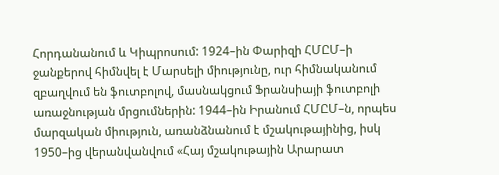Հորդանանում և Կիպրոսում: 1924–ին Փարիզի ՀՄԸՄ–ի ջանքերով հիմնվել է Մարսելի միությունը, ուր հիմնականում զբաղվում են ֆուտբոլով, մասնակցում Ֆրանսիայի ֆուտբոլի առաջնության մրցումներին: 1944–ին Իրանում ՀՄԸՄ–ն, որպես մարզական միություն, առանձնանում է մշակութայինից, իսկ 1950–ից վերանվանվում «Հայ մշակութային Արարատ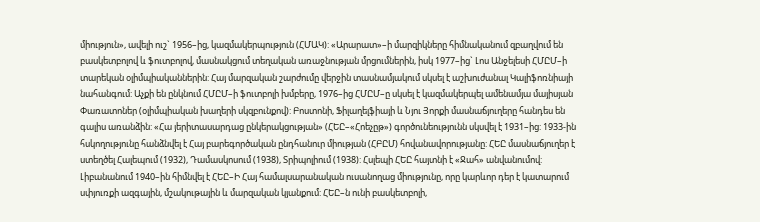միություն», ավելի ուշ` 1956–ից, կազմակերպություն (ՀՄԱԿ): «Արարատ»–ի մարզիկները հիմնականում զբաղվում են բասկետբոլով և ֆուտբոլով, մասնակցում տեղական առաջնության մրցումներին, իսկ 1977–ից` Լոս Անջելեսի ՀՄԸՄ–ի տարեկան օլիմպիականներին: Հայ մարզական շարժումը վերջին տասնամյակում սկսել է աշխուժանալ Կալիֆոռնիայի նահանգում: Աչքի են ընկնում ՀՄԸՄ–ի ֆուտբոլի խմբերը, 1976–ից ՀՄԸՄ–ը սկսել է կազմակերպել ամենամյա մայիսյան Փառատոներ (օլիմպիական խաղերի սկզբունքով): Բոստոնի, Ֆիլաղելֆիայի և Նյու Յորքի մասնաճյուղերը հանդես են գալիս առանձին: «Հա յերիտասարդաց ընկերակցության» (ՀԵԸ–«Հոեչըթ») գործունեությունն սկսվել է 1931–ից: 1933-ին հսկողությունը հանձնվել է Հայ բարեգործական ընդհանուր միության (ՀԲԸՄ) հովանավորությանը: ՀԵԸ մասնաճյուղեր է ստեղծել Հալեպում (1932), Դամասկոսում (1938), Տրիպոլիում (1938): Հսլեպի ՀԵԸ հայտնի է «Ջահ» անվանումով: Լիբանանում 1940–ին հիմնվել է ՀԵԸ–Ի Հայ համալսարանական ուսանողաց միությունը, որը կարևոր դեր է կատարում սփյուռքի ազգային, մշակութային և մարզական կյանքում: ՀԵԸ–ն ունի բասկետբոլի,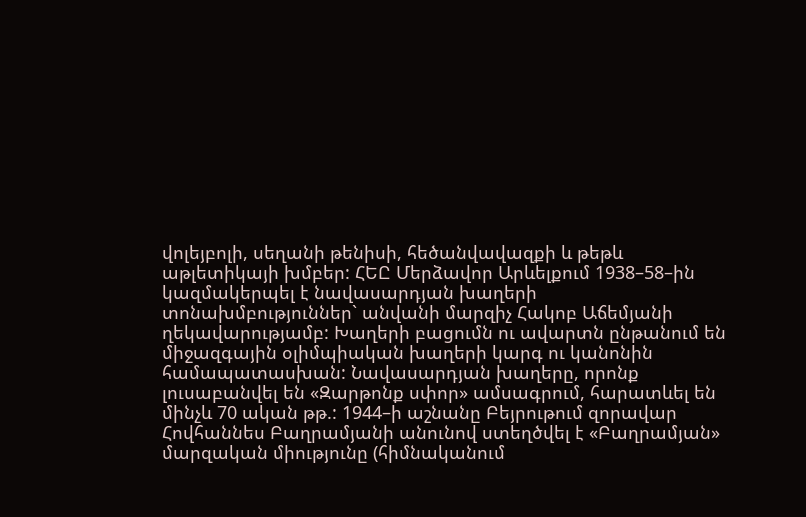վոլեյբոլի, սեղանի թենիսի, հեծանվավազքի և թեթև աթլետիկայի խմբեր: ՀԵԸ Մերձավոր Արևելքում 1938–58–ին կազմակերպել է նավասարդյան խաղերի տոնախմբություններ` անվանի մարզիչ Հակոբ Աճեմյանի ղեկավարությամբ: Խաղերի բացումն ու ավարտն ընթանում են միջազգային օլիմպիական խաղերի կարգ ու կանոնին համապատասխան: Նավասարդյան խաղերը, որոնք լուսաբանվել են «Զարթոնք սփոր» ամսագրում, հարատևել են մինչև 70 ական թթ.: 1944–ի աշնանը Բեյրութում զորավար Հովհաննես Բաղրամյանի անունով ստեղծվել է «Բաղրամյան» մարզական միությունը (հիմնականում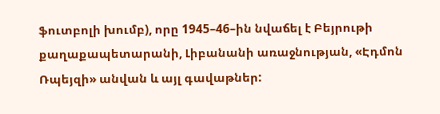ֆուտբոլի խումբ), որը 1945–46–ին նվաճել է Բեյրութի քաղաքապետարանի, Լիբանանի առաջնության, «Էդմոն Ռպեյզի» անվան և այլ գավաթներ: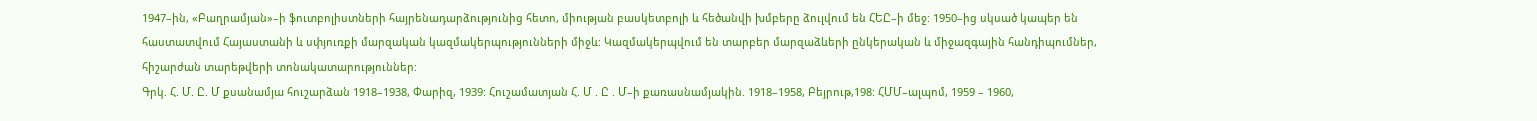1947–ին, «Բաղրամյան»–ի ֆուտբոլիստների հայրենադարձությունից հետո, միության բասկետբոլի և հեծանվի խմբերը ձուլվում են ՀԵԸ–ի մեջ: 1950–ից սկսած կապեր են հաստատվում Հայաստանի և սփյուռքի մարզական կազմակերպությունների միջև: Կազմակերպվում են տարբեր մարզաձևերի ընկերական և միջազգային հանդիպումներ, հիշարժան տարեթվերի տոնակատարություններ:
Գրկ. Հ. Մ. Ը. Մ քսանամյա հուշարձան 1918–1938, Փարիզ, 1939: Հուշամատյան Հ. Մ . Ը . Մ–ի քառասնամյակին. 1918–1958, Բեյրութ,198: ՀՄՄ–ալպոմ, 1959 – 1960,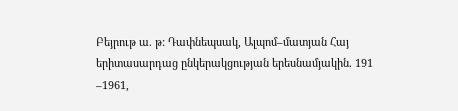Բեյրութ ա. թ: Դափնեպսակ, Ալպոմ–մատյան Հայ երիտասարդաց ընկերակցության երեսնամյակին. 191 –1961,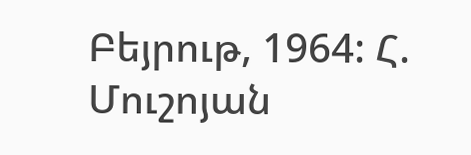Բեյրութ, 1964: Հ. Մուշոյան